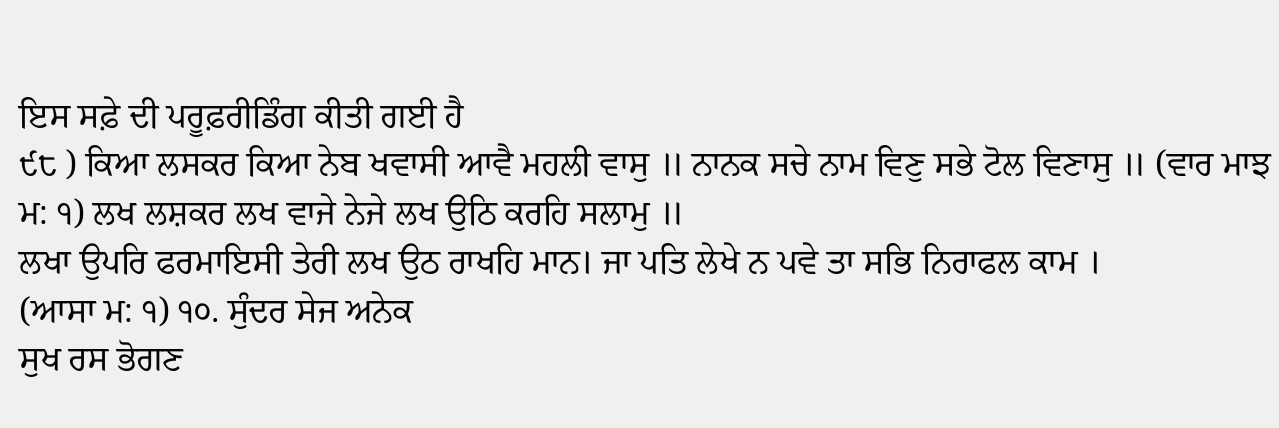ਇਸ ਸਫ਼ੇ ਦੀ ਪਰੂਫ਼ਰੀਡਿੰਗ ਕੀਤੀ ਗਈ ਹੈ
੯੮ ) ਕਿਆ ਲਸਕਰ ਕਿਆ ਨੇਬ ਖਵਾਸੀ ਆਵੈ ਮਹਲੀ ਵਾਸੁ ॥ ਨਾਨਕ ਸਚੇ ਨਾਮ ਵਿਣੁ ਸਭੇ ਟੋਲ ਵਿਣਾਸੁ ॥ (ਵਾਰ ਮਾਝ ਮ: ੧) ਲਖ ਲਸ਼ਕਰ ਲਖ ਵਾਜੇ ਨੇਜੇ ਲਖ ਉਠਿ ਕਰਹਿ ਸਲਾਮੁ ॥
ਲਖਾ ਉਪਰਿ ਫਰਮਾਇਸੀ ਤੇਰੀ ਲਖ ਉਠ ਰਾਖਹਿ ਮਾਨ। ਜਾ ਪਤਿ ਲੇਖੇ ਨ ਪਵੇ ਤਾ ਸਭਿ ਨਿਰਾਫਲ ਕਾਮ ।
(ਆਸਾ ਮ: ੧) ੧੦. ਸੁੰਦਰ ਸੇਜ ਅਨੇਕ
ਸੁਖ ਰਸ ਭੋਗਣ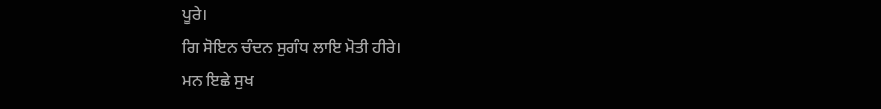ਪੂਰੇ।
ਗਿ ਸੋਇਨ ਚੰਦਨ ਸੁਗੰਧ ਲਾਇ ਮੋਤੀ ਹੀਰੇ।
ਮਨ ਇਛੇ ਸੁਖ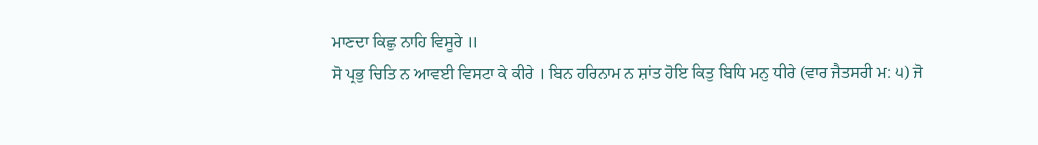ਮਾਣਦਾ ਕਿਛੁ ਨਾਹਿ ਵਿਸੂਰੇ ॥
ਸੋ ਪ੍ਰਭੁ ਚਿਤਿ ਨ ਆਵਈ ਵਿਸਟਾ ਕੇ ਕੀਰੇ । ਬਿਨ ਹਰਿਨਾਮ ਨ ਸ਼ਾਂਤ ਹੋਇ ਕਿਤੁ ਬਿਧਿ ਮਨੁ ਧੀਰੇ (ਵਾਰ ਜੈਤਸਰੀ ਮ: ੫) ਜੋ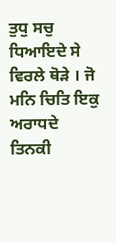ਤੁਧੁ ਸਚੁ ਧਿਆਇਦੇ ਸੇ
ਵਿਰਲੇ ਥੋੜੇ । ਜੋ ਮਨਿ ਚਿਤਿ ਇਕੁ ਅਰਾਧਦੇ
ਤਿਨਕੀ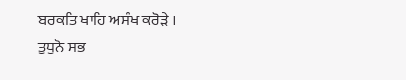ਬਰਕਤਿ ਖਾਹਿ ਅਸੰਖ ਕਰੋੜੇ ।
ਤੁਧੁਨੋ ਸਭ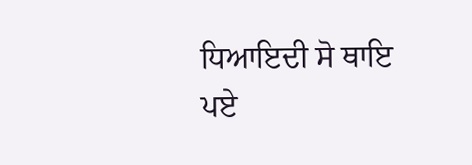ਧਿਆਇਦੀ ਸੋ ਥਾਇ ਪਏ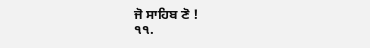ਜੋ ਸਾਹਿਬ ਣੋ !
੧੧.